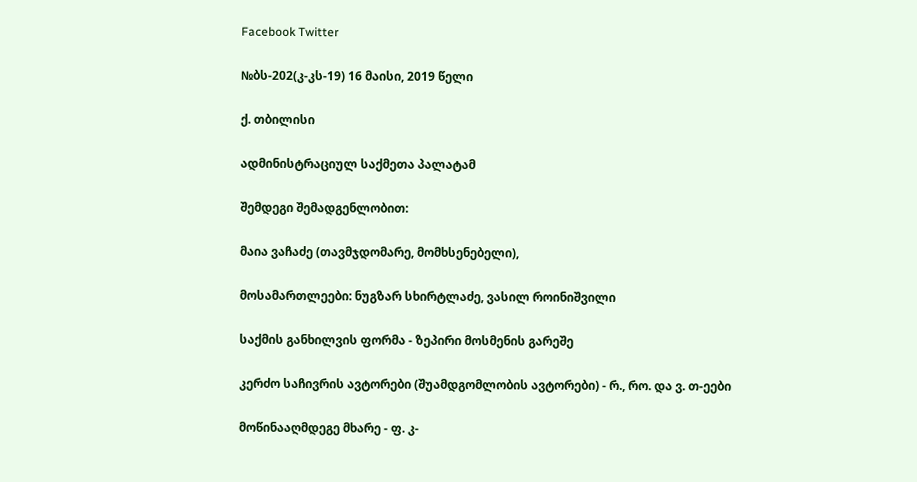Facebook Twitter

№ბს-202(კ-კს-19) 16 მაისი, 2019 წელი

ქ. თბილისი

ადმინისტრაციულ საქმეთა პალატამ

შემდეგი შემადგენლობით:

მაია ვაჩაძე (თავმჯდომარე, მომხსენებელი),

მოსამართლეები: ნუგზარ სხირტლაძე, ვასილ როინიშვილი

საქმის განხილვის ფორმა - ზეპირი მოსმენის გარეშე

კერძო საჩივრის ავტორები (შუამდგომლობის ავტორები) - რ., რო. და ვ. თ-ეები

მოწინააღმდეგე მხარე - ფ. კ-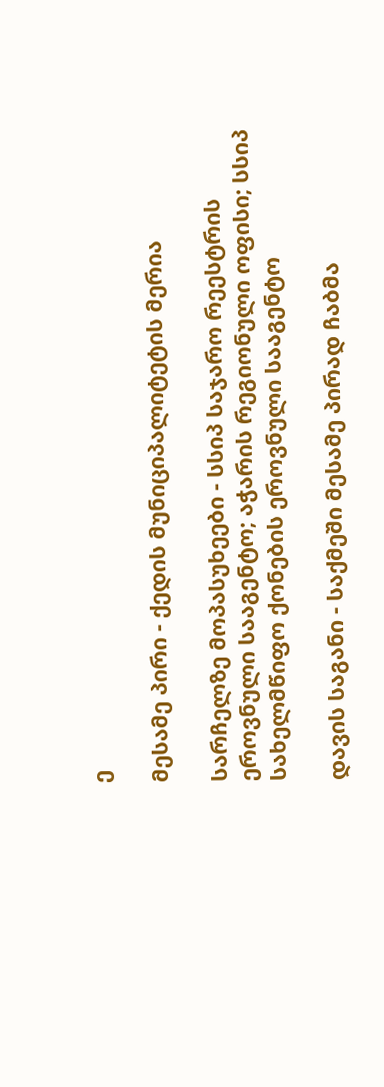ე

მესამე პირი - ქედის მუნიციპალიტეტის მერია

სარჩელზე მოპასუხეები - სსიპ საჯარო რეესტრის ეროვნული სააგენტო; აჭარის რეგიონული ოფისი; სსიპ სახელმწიფო ქონების ეროვნული სააგენტო

დავის საგანი - საქმეში მესამე პირად ჩაბმა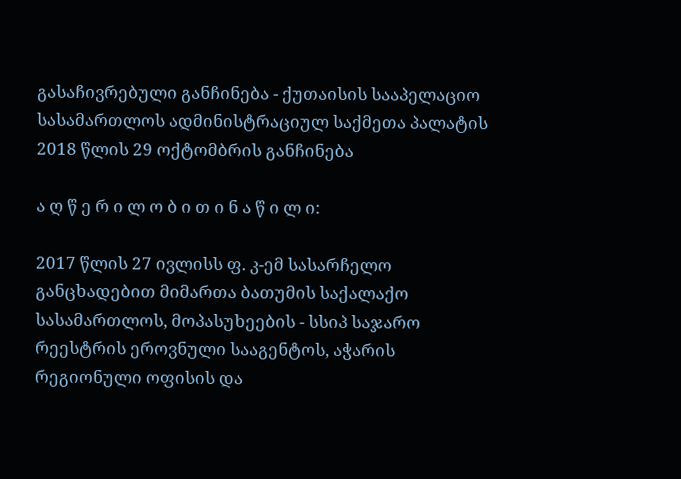გასაჩივრებული განჩინება - ქუთაისის სააპელაციო სასამართლოს ადმინისტრაციულ საქმეთა პალატის 2018 წლის 29 ოქტომბრის განჩინება

ა ღ წ ე რ ი ლ ო ბ ი თ ი ნ ა წ ი ლ ი:

2017 წლის 27 ივლისს ფ. კ-ემ სასარჩელო განცხადებით მიმართა ბათუმის საქალაქო სასამართლოს, მოპასუხეების - სსიპ საჯარო რეესტრის ეროვნული სააგენტოს, აჭარის რეგიონული ოფისის და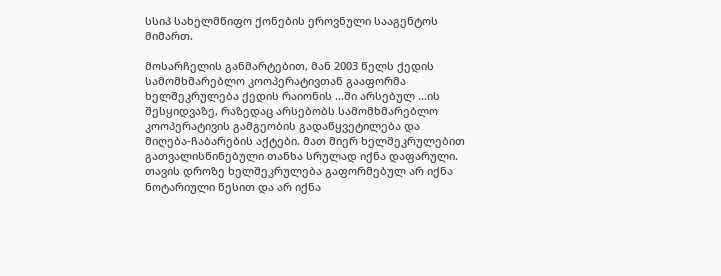სსიპ სახელმწიფო ქონების ეროვნული სააგენტოს მიმართ.

მოსარჩელის განმარტებით, მან 2003 წელს ქედის სამომხმარებლო კოოპერატივთან გააფორმა ხელშეკრულება ქედის რაიონის ...ში არსებულ ...ის შესყიდვაზე, რაზედაც არსებობს სამომხმარებლო კოოპერატივის გამგეობის გადაწყვეტილება და მიღება-ჩაბარების აქტები. მათ მიერ ხელშეკრულებით გათვალისწინებული თანხა სრულად იქნა დაფარული. თავის დროზე ხელშეკრულება გაფორმებულ არ იქნა ნოტარიული წესით და არ იქნა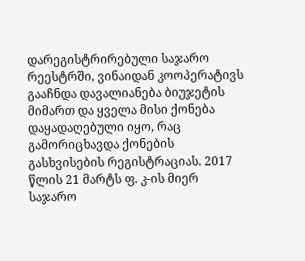დარეგისტრირებული საჯარო რეესტრში, ვინაიდან კოოპერატივს გააჩნდა დავალიანება ბიუჯეტის მიმართ და ყველა მისი ქონება დაყადაღებული იყო, რაც გამორიცხავდა ქონების გასხვისების რეგისტრაციას. 2017 წლის 21 მარტს ფ. კ-ის მიერ საჯარო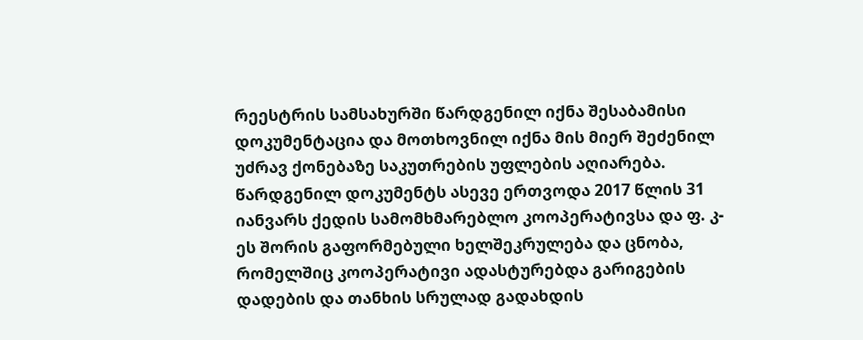რეესტრის სამსახურში წარდგენილ იქნა შესაბამისი დოკუმენტაცია და მოთხოვნილ იქნა მის მიერ შეძენილ უძრავ ქონებაზე საკუთრების უფლების აღიარება. წარდგენილ დოკუმენტს ასევე ერთვოდა 2017 წლის 31 იანვარს ქედის სამომხმარებლო კოოპერატივსა და ფ. კ-ეს შორის გაფორმებული ხელშეკრულება და ცნობა, რომელშიც კოოპერატივი ადასტურებდა გარიგების დადების და თანხის სრულად გადახდის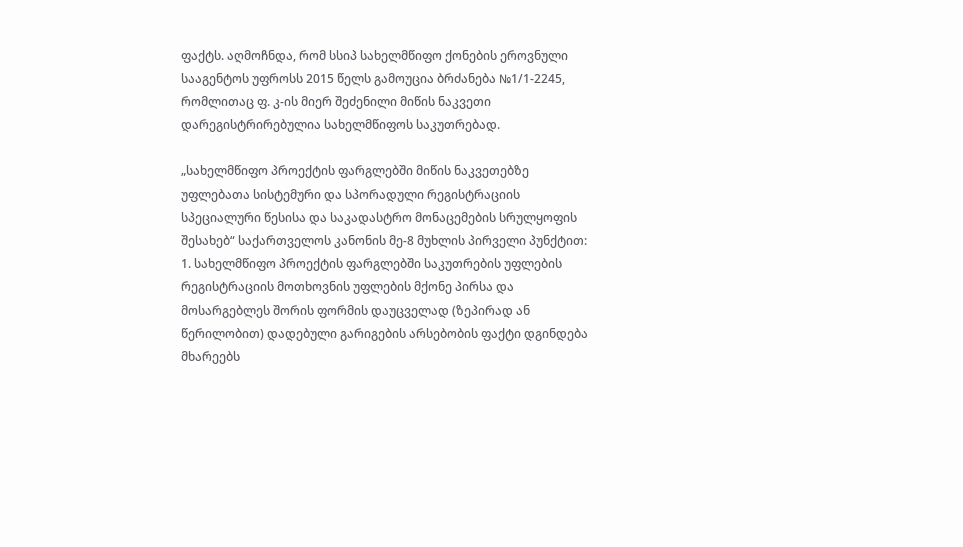ფაქტს. აღმოჩნდა, რომ სსიპ სახელმწიფო ქონების ეროვნული სააგენტოს უფროსს 2015 წელს გამოუცია ბრძანება №1/1-2245, რომლითაც ფ. კ-ის მიერ შეძენილი მიწის ნაკვეთი დარეგისტრირებულია სახელმწიფოს საკუთრებად.

„სახელმწიფო პროექტის ფარგლებში მიწის ნაკვეთებზე უფლებათა სისტემური და სპორადული რეგისტრაციის სპეციალური წესისა და საკადასტრო მონაცემების სრულყოფის შესახებ“ საქართველოს კანონის მე-8 მუხლის პირველი პუნქტით: 1. სახელმწიფო პროექტის ფარგლებში საკუთრების უფლების რეგისტრაციის მოთხოვნის უფლების მქონე პირსა და მოსარგებლეს შორის ფორმის დაუცველად (ზეპირად ან წერილობით) დადებული გარიგების არსებობის ფაქტი დგინდება მხარეებს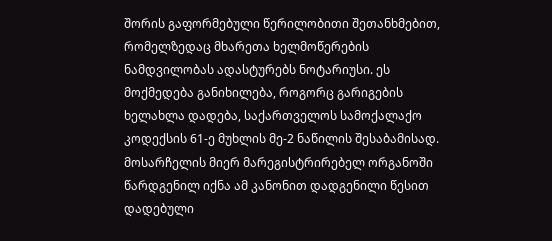შორის გაფორმებული წერილობითი შეთანხმებით, რომელზედაც მხარეთა ხელმოწერების ნამდვილობას ადასტურებს ნოტარიუსი. ეს მოქმედება განიხილება, როგორც გარიგების ხელახლა დადება, საქართველოს სამოქალაქო კოდექსის 61-ე მუხლის მე-2 ნაწილის შესაბამისად. მოსარჩელის მიერ მარეგისტრირებელ ორგანოში წარდგენილ იქნა ამ კანონით დადგენილი წესით დადებული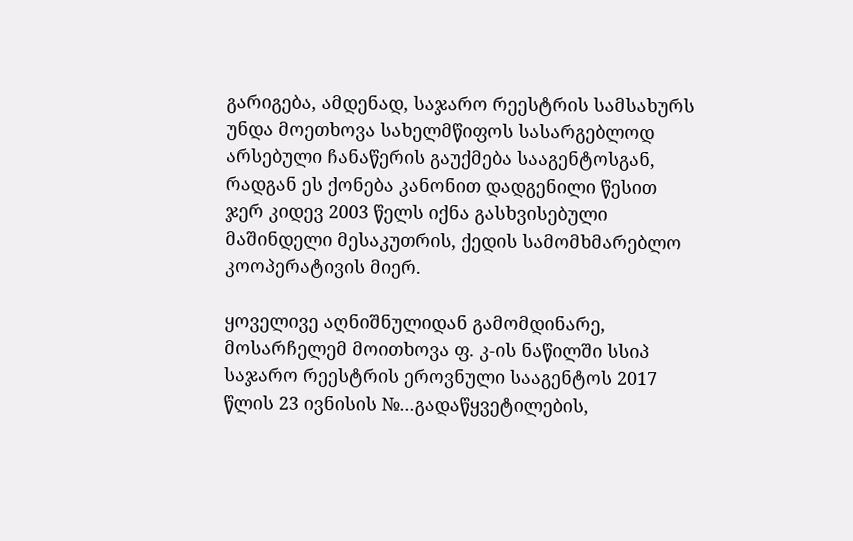გარიგება, ამდენად, საჯარო რეესტრის სამსახურს უნდა მოეთხოვა სახელმწიფოს სასარგებლოდ არსებული ჩანაწერის გაუქმება სააგენტოსგან, რადგან ეს ქონება კანონით დადგენილი წესით ჯერ კიდევ 2003 წელს იქნა გასხვისებული მაშინდელი მესაკუთრის, ქედის სამომხმარებლო კოოპერატივის მიერ.

ყოველივე აღნიშნულიდან გამომდინარე, მოსარჩელემ მოითხოვა ფ. კ-ის ნაწილში სსიპ საჯარო რეესტრის ეროვნული სააგენტოს 2017 წლის 23 ივნისის №...გადაწყვეტილების,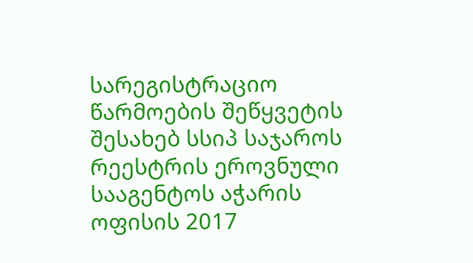სარეგისტრაციო წარმოების შეწყვეტის შესახებ სსიპ საჯაროს რეესტრის ეროვნული სააგენტოს აჭარის ოფისის 2017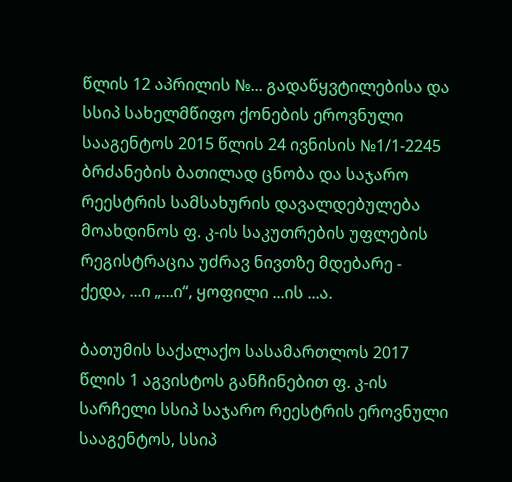წლის 12 აპრილის №... გადაწყვტილებისა და სსიპ სახელმწიფო ქონების ეროვნული სააგენტოს 2015 წლის 24 ივნისის №1/1-2245 ბრძანების ბათილად ცნობა და საჯარო რეესტრის სამსახურის დავალდებულება მოახდინოს ფ. კ-ის საკუთრების უფლების რეგისტრაცია უძრავ ნივთზე მდებარე - ქედა, ...ი „...ი“, ყოფილი ...ის ...ა.

ბათუმის საქალაქო სასამართლოს 2017 წლის 1 აგვისტოს განჩინებით ფ. კ-ის სარჩელი სსიპ საჯარო რეესტრის ეროვნული სააგენტოს, სსიპ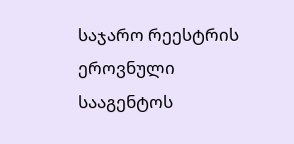საჯარო რეესტრის ეროვნული სააგენტოს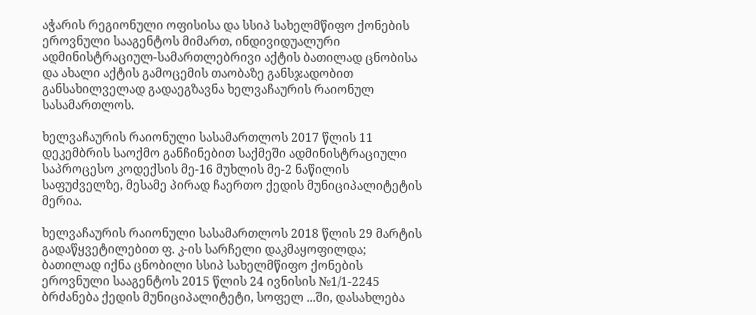აჭარის რეგიონული ოფისისა და სსიპ სახელმწიფო ქონების ეროვნული სააგენტოს მიმართ, ინდივიდუალური ადმინისტრაციულ-სამართლებრივი აქტის ბათილად ცნობისა და ახალი აქტის გამოცემის თაობაზე განსჯადობით განსახილველად გადაეგზავნა ხელვაჩაურის რაიონულ სასამართლოს.

ხელვაჩაურის რაიონული სასამართლოს 2017 წლის 11 დეკემბრის საოქმო განჩინებით საქმეში ადმინისტრაციული საპროცესო კოდექსის მე-16 მუხლის მე-2 ნაწილის საფუძველზე, მესამე პირად ჩაერთო ქედის მუნიციპალიტეტის მერია.

ხელვაჩაურის რაიონული სასამართლოს 2018 წლის 29 მარტის გადაწყვეტილებით ფ. კ-ის სარჩელი დაკმაყოფილდა; ბათილად იქნა ცნობილი სსიპ სახელმწიფო ქონების ეროვნული სააგენტოს 2015 წლის 24 ივნისის №1/1-2245 ბრძანება ქედის მუნიციპალიტეტი, სოფელ ...ში, დასახლება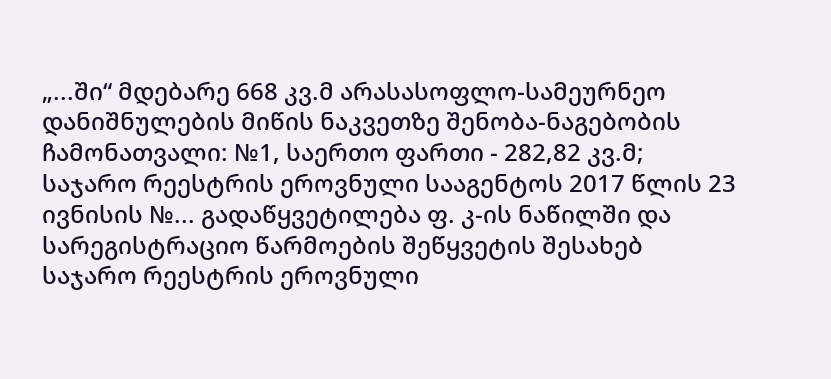„...ში“ მდებარე 668 კვ.მ არასასოფლო-სამეურნეო დანიშნულების მიწის ნაკვეთზე შენობა-ნაგებობის ჩამონათვალი: №1, საერთო ფართი - 282,82 კვ.მ; საჯარო რეესტრის ეროვნული სააგენტოს 2017 წლის 23 ივნისის №... გადაწყვეტილება ფ. კ-ის ნაწილში და სარეგისტრაციო წარმოების შეწყვეტის შესახებ საჯარო რეესტრის ეროვნული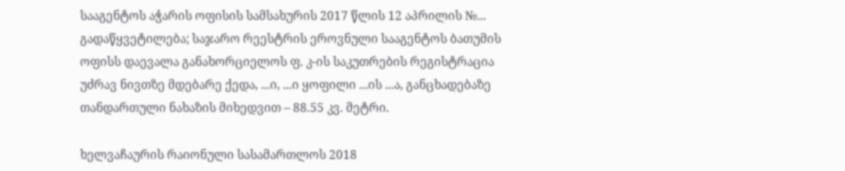სააგენტოს აჭარის ოფისის სამსახურის 2017 წლის 12 აპრილის №... გადაწყვეტილება; საჯარო რეესტრის ეროვნული სააგენტოს ბათუმის ოფისს დაევალა განახორციელოს ფ. კ-ის საკუთრების რეგისტრაცია უძრავ ნივთზე მდებარე ქედა, ...ი, ...ი ყოფილი ...ის ...ა, განცხადებაზე თანდართული ნახაზის მიხედვით – 88.55 კვ. მეტრი.

ხელვაჩაურის რაიონული სასამართლოს 2018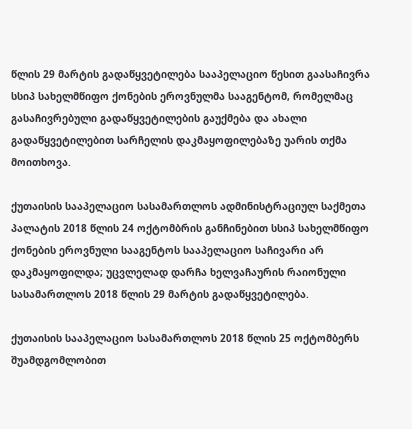წლის 29 მარტის გადაწყვეტილება სააპელაციო წესით გაასაჩივრა სსიპ სახელმწიფო ქონების ეროვნულმა სააგენტომ, რომელმაც გასაჩივრებული გადაწყვეტილების გაუქმება და ახალი გადაწყვეტილებით სარჩელის დაკმაყოფილებაზე უარის თქმა მოითხოვა.

ქუთაისის სააპელაციო სასამართლოს ადმინისტრაციულ საქმეთა პალატის 2018 წლის 24 ოქტომბრის განჩინებით სსიპ სახელმწიფო ქონების ეროვნული სააგენტოს სააპელაციო საჩივარი არ დაკმაყოფილდა; უცვლელად დარჩა ხელვაჩაურის რაიონული სასამართლოს 2018 წლის 29 მარტის გადაწყვეტილება.

ქუთაისის სააპელაციო სასამართლოს 2018 წლის 25 ოქტომბერს შუამდგომლობით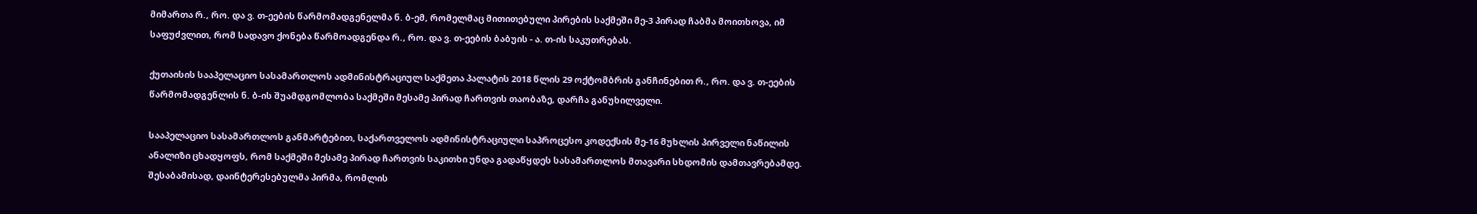მიმართა რ., რო. და ვ. თ-ეების წარმომადგენელმა ნ. ბ-ემ, რომელმაც მითითებული პირების საქმეში მე-3 პირად ჩაბმა მოითხოვა, იმ საფუძვლით, რომ სადავო ქონება წარმოადგენდა რ., რო. და ვ. თ-ეების ბაბუის - ა. თ-ის საკუთრებას.

ქუთაისის სააპელაციო სასამართლოს ადმინისტრაციულ საქმეთა პალატის 2018 წლის 29 ოქტომბრის განჩინებით რ., რო. და ვ. თ-ეების წარმომადგენლის ნ. ბ-ის შუამდგომლობა საქმეში მესამე პირად ჩართვის თაობაზე, დარჩა განუხილველი.

სააპელაციო სასამართლოს განმარტებით, საქართველოს ადმინისტრაციული საპროცესო კოდექსის მე-16 მუხლის პირველი ნაწილის ანალიზი ცხადყოფს, რომ საქმეში მესამე პირად ჩართვის საკითხი უნდა გადაწყდეს სასამართლოს მთავარი სხდომის დამთავრებამდე. შესაბამისად, დაინტერესებულმა პირმა, რომლის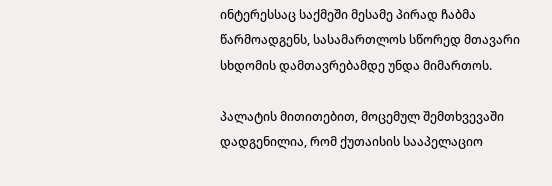ინტერესსაც საქმეში მესამე პირად ჩაბმა წარმოადგენს, სასამართლოს სწორედ მთავარი სხდომის დამთავრებამდე უნდა მიმართოს.

პალატის მითითებით, მოცემულ შემთხვევაში დადგენილია, რომ ქუთაისის სააპელაციო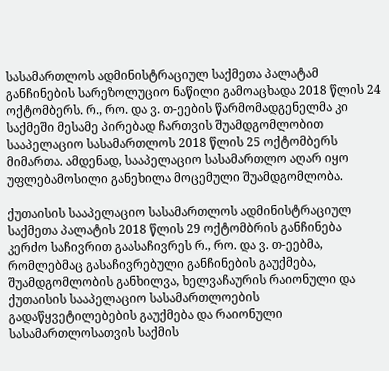სასამართლოს ადმინისტრაციულ საქმეთა პალატამ განჩინების სარეზოლუციო ნაწილი გამოაცხადა 2018 წლის 24 ოქტომბერს. რ., რო. და ვ. თ-ეების წარმომადგენელმა კი საქმეში მესამე პირებად ჩართვის შუამდგომლობით სააპელაციო სასამართლოს 2018 წლის 25 ოქტომბერს მიმართა. ამდენად, სააპელაციო სასამართლო აღარ იყო უფლებამოსილი განეხილა მოცემული შუამდგომლობა.

ქუთაისის სააპელაციო სასამართლოს ადმინისტრაციულ საქმეთა პალატის 2018 წლის 29 ოქტომბრის განჩინება კერძო საჩივრით გაასაჩივრეს რ., რო. და ვ. თ-ეებმა, რომლებმაც გასაჩივრებული განჩინების გაუქმება, შუამდგომლობის განხილვა, ხელვაჩაურის რაიონული და ქუთაისის სააპელაციო სასამართლოების გადაწყვეტილებების გაუქმება და რაიონული სასამართლოსათვის საქმის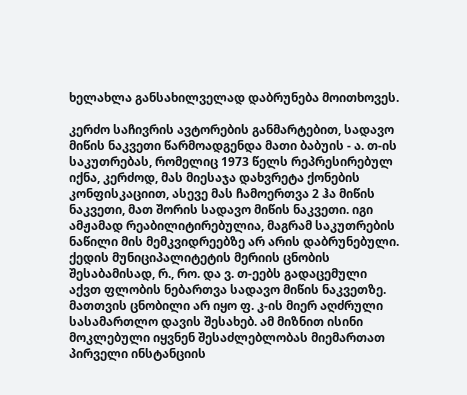ხელახლა განსახილველად დაბრუნება მოითხოვეს.

კერძო საჩივრის ავტორების განმარტებით, სადავო მიწის ნაკვეთი წარმოადგენდა მათი ბაბუის - ა. თ-ის საკუთრებას, რომელიც 1973 წელს რეპრესირებულ იქნა, კერძოდ, მას მიესაჯა დახვრეტა ქონების კონფისკაციით, ასევე მას ჩამოერთვა 2 ჰა მიწის ნაკვეთი, მათ შორის სადავო მიწის ნაკვეთი. იგი ამჟამად რეაბილიტირებულია, მაგრამ საკუთრების ნაწილი მის მემკვიდრეებზე არ არის დაბრუნებული. ქედის მუნიციპალიტეტის მერიის ცნობის შესაბამისად, რ., რო. და ვ. თ-ეებს გადაცემული აქვთ ფლობის ნებართვა სადავო მიწის ნაკვეთზე. მათთვის ცნობილი არ იყო ფ. კ-ის მიერ აღძრული სასამართლო დავის შესახებ. ამ მიზნით ისინი მოკლებული იყვნენ შესაძლებლობას მიემართათ პირველი ინსტანციის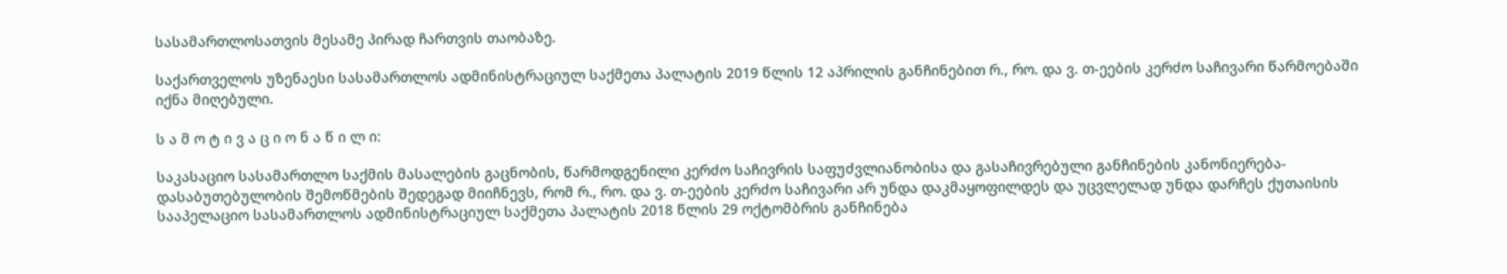სასამართლოსათვის მესამე პირად ჩართვის თაობაზე.

საქართველოს უზენაესი სასამართლოს ადმინისტრაციულ საქმეთა პალატის 2019 წლის 12 აპრილის განჩინებით რ., რო. და ვ. თ-ეების კერძო საჩივარი წარმოებაში იქნა მიღებული.

ს ა მ ო ტ ი ვ ა ც ი ო ნ ა წ ი ლ ი:

საკასაციო სასამართლო საქმის მასალების გაცნობის, წარმოდგენილი კერძო საჩივრის საფუძვლიანობისა და გასაჩივრებული განჩინების კანონიერება-დასაბუთებულობის შემოწმების შედეგად მიიჩნევს, რომ რ., რო. და ვ. თ-ეების კერძო საჩივარი არ უნდა დაკმაყოფილდეს და უცვლელად უნდა დარჩეს ქუთაისის სააპელაციო სასამართლოს ადმინისტრაციულ საქმეთა პალატის 2018 წლის 29 ოქტომბრის განჩინება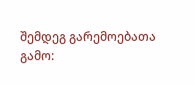შემდეგ გარემოებათა გამო: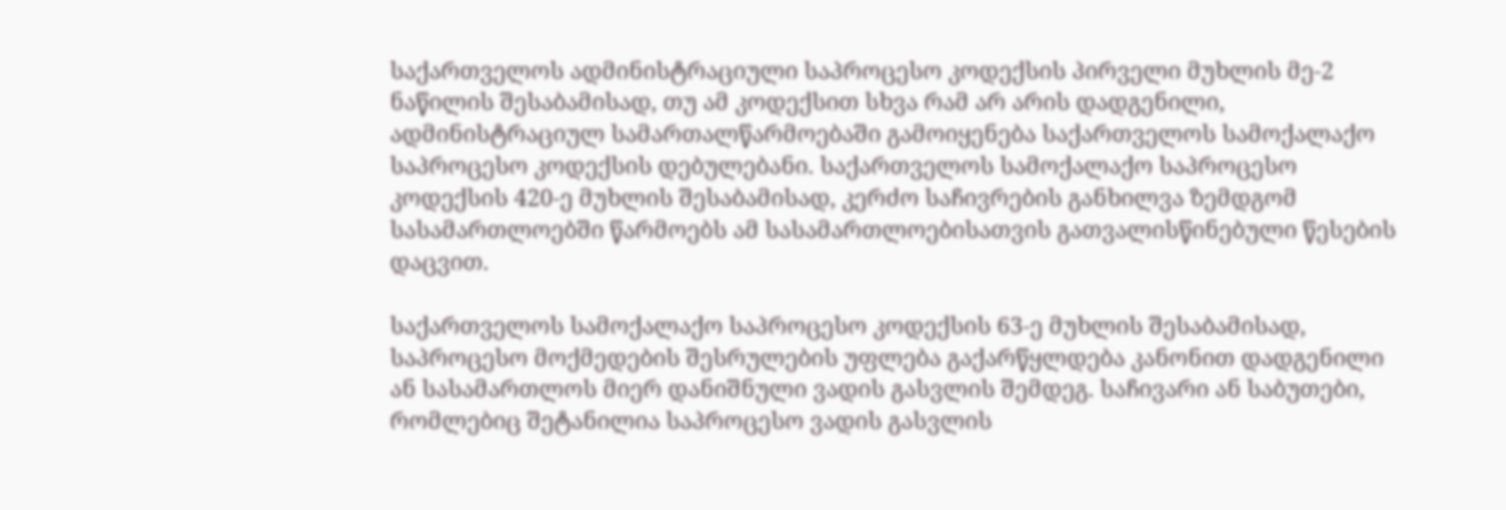საქართველოს ადმინისტრაციული საპროცესო კოდექსის პირველი მუხლის მე-2 ნაწილის შესაბამისად, თუ ამ კოდექსით სხვა რამ არ არის დადგენილი, ადმინისტრაციულ სამართალწარმოებაში გამოიყენება საქართველოს სამოქალაქო საპროცესო კოდექსის დებულებანი. საქართველოს სამოქალაქო საპროცესო კოდექსის 420-ე მუხლის შესაბამისად, კერძო საჩივრების განხილვა ზემდგომ სასამართლოებში წარმოებს ამ სასამართლოებისათვის გათვალისწინებული წესების დაცვით.

საქართველოს სამოქალაქო საპროცესო კოდექსის 63-ე მუხლის შესაბამისად, საპროცესო მოქმედების შესრულების უფლება გაქარწყლდება კანონით დადგენილი ან სასამართლოს მიერ დანიშნული ვადის გასვლის შემდეგ. საჩივარი ან საბუთები, რომლებიც შეტანილია საპროცესო ვადის გასვლის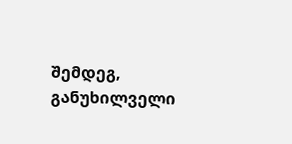შემდეგ, განუხილველი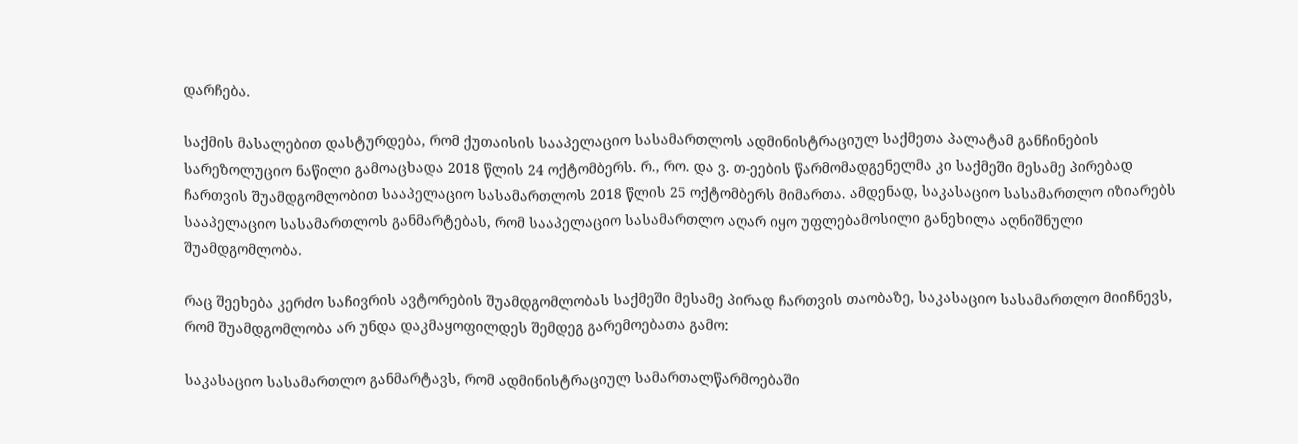დარჩება.

საქმის მასალებით დასტურდება, რომ ქუთაისის სააპელაციო სასამართლოს ადმინისტრაციულ საქმეთა პალატამ განჩინების სარეზოლუციო ნაწილი გამოაცხადა 2018 წლის 24 ოქტომბერს. რ., რო. და ვ. თ-ეების წარმომადგენელმა კი საქმეში მესამე პირებად ჩართვის შუამდგომლობით სააპელაციო სასამართლოს 2018 წლის 25 ოქტომბერს მიმართა. ამდენად, საკასაციო სასამართლო იზიარებს სააპელაციო სასამართლოს განმარტებას, რომ სააპელაციო სასამართლო აღარ იყო უფლებამოსილი განეხილა აღნიშნული შუამდგომლობა.

რაც შეეხება კერძო საჩივრის ავტორების შუამდგომლობას საქმეში მესამე პირად ჩართვის თაობაზე, საკასაციო სასამართლო მიიჩნევს, რომ შუამდგომლობა არ უნდა დაკმაყოფილდეს შემდეგ გარემოებათა გამო:

საკასაციო სასამართლო განმარტავს, რომ ადმინისტრაციულ სამართალწარმოებაში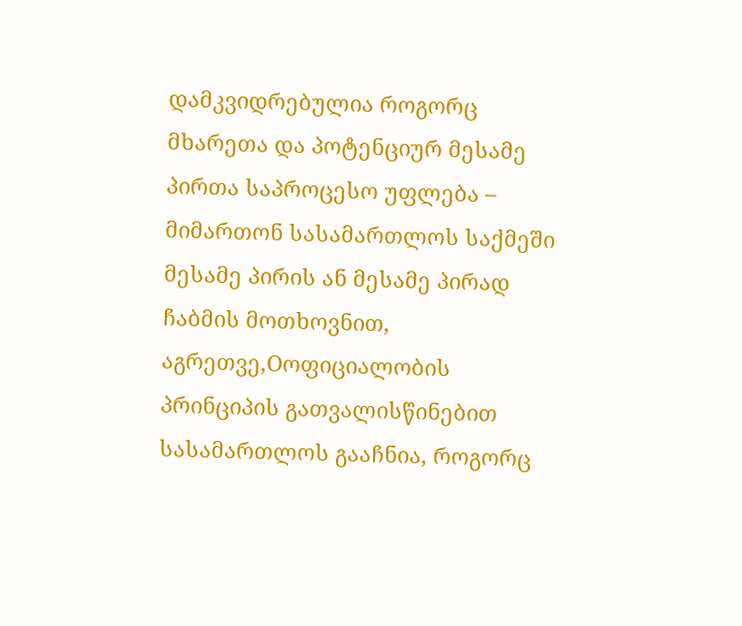დამკვიდრებულია როგორც მხარეთა და პოტენციურ მესამე პირთა საპროცესო უფლება – მიმართონ სასამართლოს საქმეში მესამე პირის ან მესამე პირად ჩაბმის მოთხოვნით, აგრეთვე,Oოფიციალობის პრინციპის გათვალისწინებით სასამართლოს გააჩნია, როგორც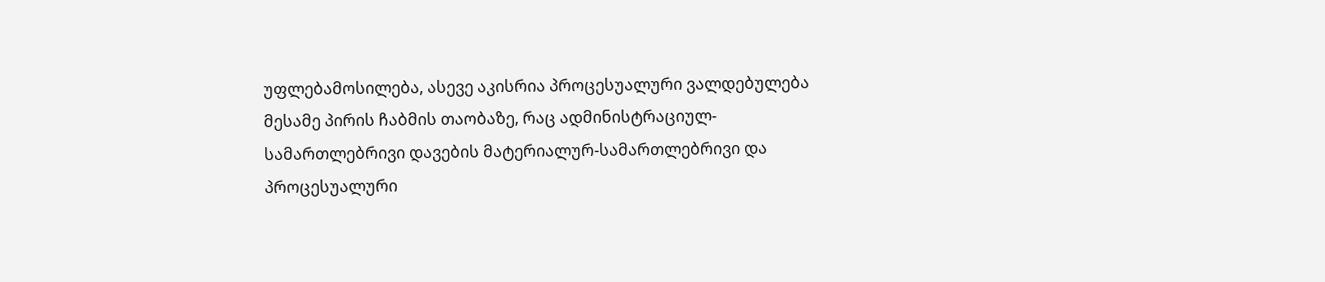უფლებამოსილება, ასევე აკისრია პროცესუალური ვალდებულება მესამე პირის ჩაბმის თაობაზე, რაც ადმინისტრაციულ-სამართლებრივი დავების მატერიალურ-სამართლებრივი და პროცესუალური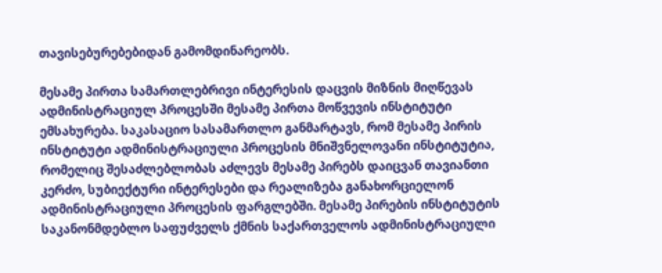თავისებურებებიდან გამომდინარეობს.

მესამე პირთა სამართლებრივი ინტერესის დაცვის მიზნის მიღწევას ადმინისტრაციულ პროცესში მესამე პირთა მოწვევის ინსტიტუტი ემსახურება. საკასაციო სასამართლო განმარტავს, რომ მესამე პირის ინსტიტუტი ადმინისტრაციული პროცესის მნიშვნელოვანი ინსტიტუტია, რომელიც შესაძლებლობას აძლევს მესამე პირებს დაიცვან თავიანთი კერძო, სუბიექტური ინტერესები და რეალიზება განახორციელონ ადმინისტრაციული პროცესის ფარგლებში. მესამე პირების ინსტიტუტის საკანონმდებლო საფუძველს ქმნის საქართველოს ადმინისტრაციული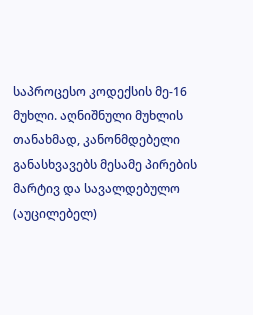საპროცესო კოდექსის მე-16 მუხლი. აღნიშნული მუხლის თანახმად, კანონმდებელი განასხვავებს მესამე პირების მარტივ და სავალდებულო (აუცილებელ)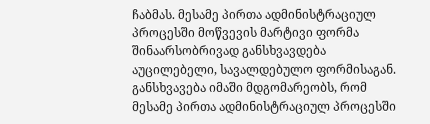ჩაბმას. მესამე პირთა ადმინისტრაციულ პროცესში მოწვევის მარტივი ფორმა შინაარსობრივად განსხვავდება აუცილებელი, სავალდებულო ფორმისაგან. განსხვავება იმაში მდგომარეობს, რომ მესამე პირთა ადმინისტრაციულ პროცესში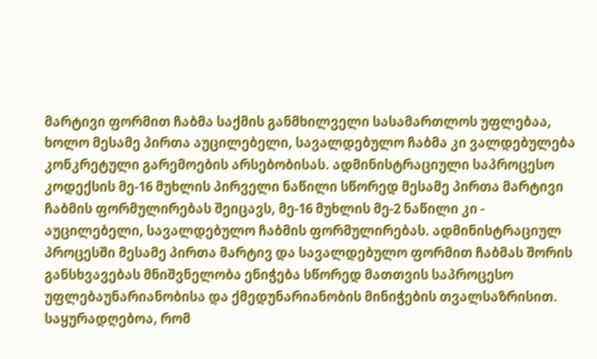მარტივი ფორმით ჩაბმა საქმის განმხილველი სასამართლოს უფლებაა, ხოლო მესამე პირთა აუცილებელი, სავალდებულო ჩაბმა კი ვალდებულება კონკრეტული გარემოების არსებობისას. ადმინისტრაციული საპროცესო კოდექსის მე-16 მუხლის პირველი ნაწილი სწორედ მესამე პირთა მარტივი ჩაბმის ფორმულირებას შეიცავს, მე-16 მუხლის მე-2 ნაწილი კი - აუცილებელი, სავალდებულო ჩაბმის ფორმულირებას. ადმინისტრაციულ პროცესში მესამე პირთა მარტივ და სავალდებულო ფორმით ჩაბმას შორის განსხვავებას მნიშვნელობა ენიჭება სწორედ მათთვის საპროცესო უფლებაუნარიანობისა და ქმედუნარიანობის მინიჭების თვალსაზრისით. საყურადღებოა, რომ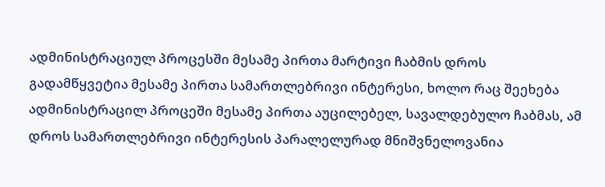ადმინისტრაციულ პროცესში მესამე პირთა მარტივი ჩაბმის დროს გადამწყვეტია მესამე პირთა სამართლებრივი ინტერესი, ხოლო რაც შეეხება ადმინისტრაცილ პროცეში მესამე პირთა აუცილებელ, სავალდებულო ჩაბმას, ამ დროს სამართლებრივი ინტერესის პარალელურად მნიშვნელოვანია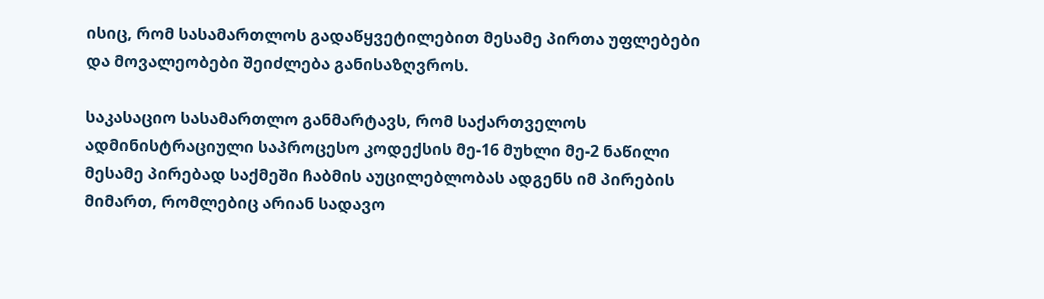ისიც, რომ სასამართლოს გადაწყვეტილებით მესამე პირთა უფლებები და მოვალეობები შეიძლება განისაზღვროს.

საკასაციო სასამართლო განმარტავს, რომ საქართველოს ადმინისტრაციული საპროცესო კოდექსის მე-16 მუხლი მე-2 ნაწილი მესამე პირებად საქმეში ჩაბმის აუცილებლობას ადგენს იმ პირების მიმართ, რომლებიც არიან სადავო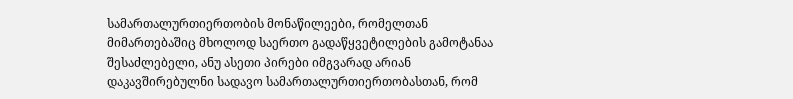სამართალურთიერთობის მონაწილეები, რომელთან მიმართებაშიც მხოლოდ საერთო გადაწყვეტილების გამოტანაა შესაძლებელი, ანუ ასეთი პირები იმგვარად არიან დაკავშირებულნი სადავო სამართალურთიერთობასთან, რომ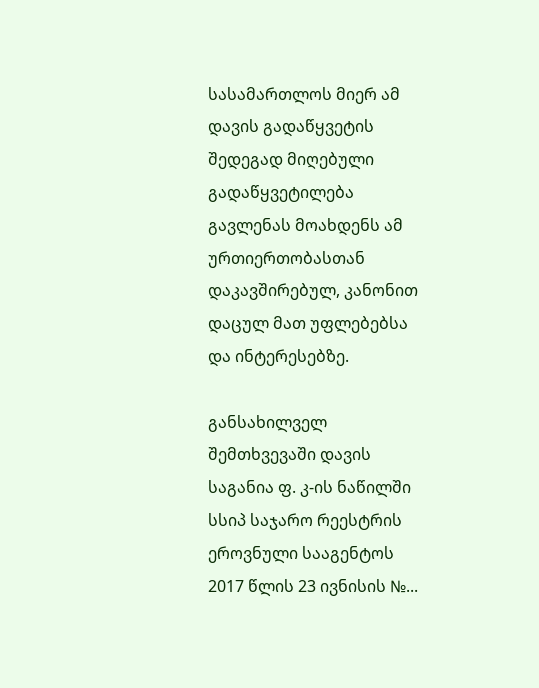სასამართლოს მიერ ამ დავის გადაწყვეტის შედეგად მიღებული გადაწყვეტილება გავლენას მოახდენს ამ ურთიერთობასთან დაკავშირებულ, კანონით დაცულ მათ უფლებებსა და ინტერესებზე.

განსახილველ შემთხვევაში დავის საგანია ფ. კ-ის ნაწილში სსიპ საჯარო რეესტრის ეროვნული სააგენტოს 2017 წლის 23 ივნისის №...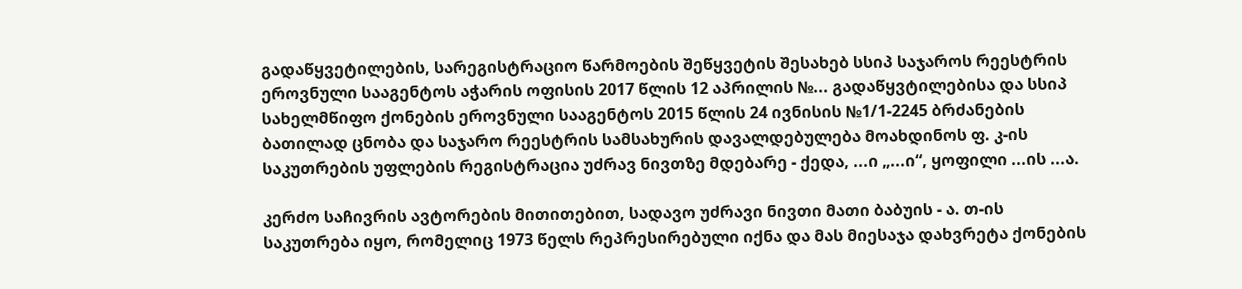გადაწყვეტილების, სარეგისტრაციო წარმოების შეწყვეტის შესახებ სსიპ საჯაროს რეესტრის ეროვნული სააგენტოს აჭარის ოფისის 2017 წლის 12 აპრილის №... გადაწყვტილებისა და სსიპ სახელმწიფო ქონების ეროვნული სააგენტოს 2015 წლის 24 ივნისის №1/1-2245 ბრძანების ბათილად ცნობა და საჯარო რეესტრის სამსახურის დავალდებულება მოახდინოს ფ. კ-ის საკუთრების უფლების რეგისტრაცია უძრავ ნივთზე მდებარე - ქედა, ...ი „...ი“, ყოფილი ...ის ...ა.

კერძო საჩივრის ავტორების მითითებით, სადავო უძრავი ნივთი მათი ბაბუის - ა. თ-ის საკუთრება იყო, რომელიც 1973 წელს რეპრესირებული იქნა და მას მიესაჯა დახვრეტა ქონების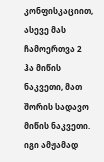კონფისკაციით, ასევე მას ჩამოერთვა 2 ჰა მიწის ნაკვეთი, მათ შორის სადავო მიწის ნაკვეთი. იგი ამჟამად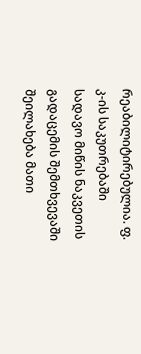რეაბილიტირებულია. ფ. კ-ის საკუთრებაში სადავო მიწის ნაკვეთის გადაცემის შემთხვევაში შეილახება მათი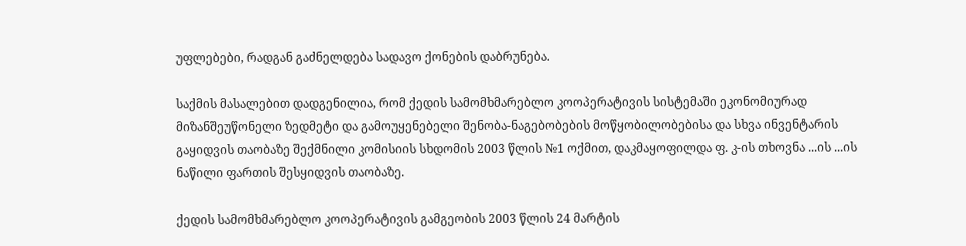უფლებები, რადგან გაძნელდება სადავო ქონების დაბრუნება.

საქმის მასალებით დადგენილია, რომ ქედის სამომხმარებლო კოოპერატივის სისტემაში ეკონომიურად მიზანშეუწონელი ზედმეტი და გამოუყენებელი შენობა-ნაგებობების მოწყობილობებისა და სხვა ინვენტარის გაყიდვის თაობაზე შექმნილი კომისიის სხდომის 2003 წლის №1 ოქმით, დაკმაყოფილდა ფ. კ-ის თხოვნა ...ის ...ის ნაწილი ფართის შესყიდვის თაობაზე.

ქედის სამომხმარებლო კოოპერატივის გამგეობის 2003 წლის 24 მარტის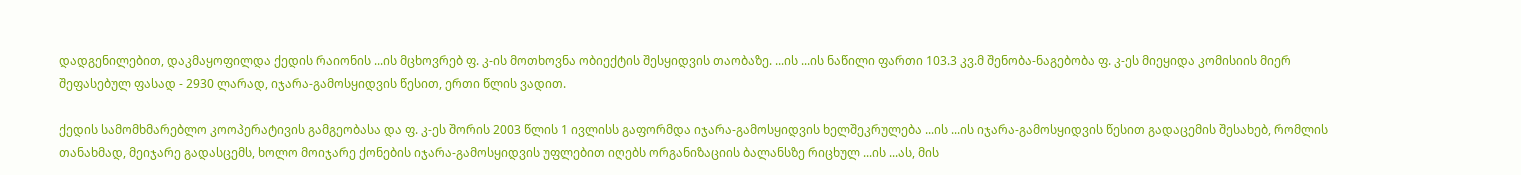დადგენილებით, დაკმაყოფილდა ქედის რაიონის ...ის მცხოვრებ ფ. კ-ის მოთხოვნა ობიექტის შესყიდვის თაობაზე. ...ის ...ის ნაწილი ფართი 103.3 კვ.მ შენობა-ნაგებობა ფ. კ-ეს მიეყიდა კომისიის მიერ შეფასებულ ფასად - 2930 ლარად, იჯარა-გამოსყიდვის წესით, ერთი წლის ვადით.

ქედის სამომხმარებლო კოოპერატივის გამგეობასა და ფ. კ-ეს შორის 2003 წლის 1 ივლისს გაფორმდა იჯარა-გამოსყიდვის ხელშეკრულება ...ის ...ის იჯარა-გამოსყიდვის წესით გადაცემის შესახებ, რომლის თანახმად, მეიჯარე გადასცემს, ხოლო მოიჯარე ქონების იჯარა-გამოსყიდვის უფლებით იღებს ორგანიზაციის ბალანსზე რიცხულ ...ის ...ას, მის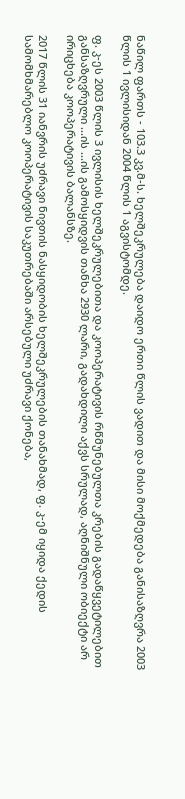ნაწილ ფართს - 103.3 კვ.მ-ს. ხელშეკრულება დაიდო ერთი წლის ვადით და მისი მოქმედება განისაზღვრა 2003 წლის 1 ივლისიდან 2004 წლის 1 აგვისტომდე.

ფ. კ-ეს 2003 წლის 3 ივლისის ხელშეკრულებითა და კოოპერატივის რწმუნებულთა კრების გადაწყვეტილებით განსაზღვრული ...ის ...ის გამოსყიდვის თანხა 2930 ლარი, გადახდილი აქვს სრულად, აღნიშნული ობიექტი არ ირიცხება კოოპერატივის ბალანსზე.

2017 წლის 31 იანვრის უძრავი ნივთის ნასყიდობის ხელშეკრულების თანახმად, ფ. კ-ემ იყიდა ქედის სამომხმარებლო კოოპერატივის საკუთრებაში არსებული უძრავი ქონება,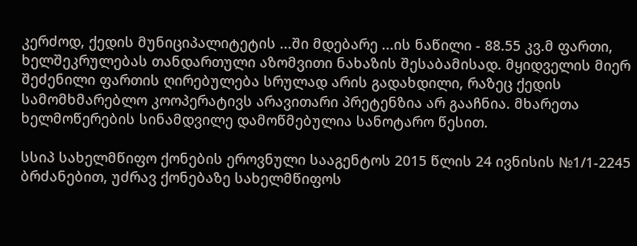კერძოდ, ქედის მუნიციპალიტეტის ...ში მდებარე ...ის ნაწილი - 88.55 კვ.მ ფართი, ხელშეკრულებას თანდართული აზომვითი ნახაზის შესაბამისად. მყიდველის მიერ შეძენილი ფართის ღირებულება სრულად არის გადახდილი, რაზეც ქედის სამომხმარებლო კოოპერატივს არავითარი პრეტენზია არ გააჩნია. მხარეთა ხელმოწერების სინამდვილე დამოწმებულია სანოტარო წესით.

სსიპ სახელმწიფო ქონების ეროვნული სააგენტოს 2015 წლის 24 ივნისის №1/1-2245 ბრძანებით, უძრავ ქონებაზე სახელმწიფოს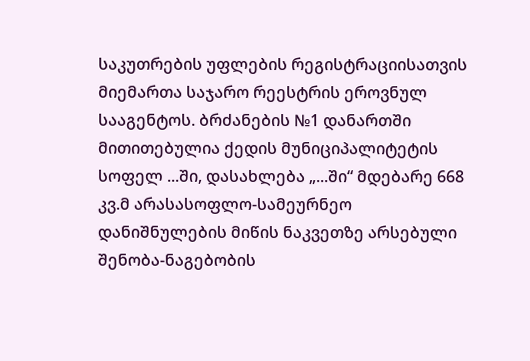საკუთრების უფლების რეგისტრაციისათვის მიემართა საჯარო რეესტრის ეროვნულ სააგენტოს. ბრძანების №1 დანართში მითითებულია ქედის მუნიციპალიტეტის სოფელ ...ში, დასახლება „...ში“ მდებარე 668 კვ.მ არასასოფლო-სამეურნეო დანიშნულების მიწის ნაკვეთზე არსებული შენობა-ნაგებობის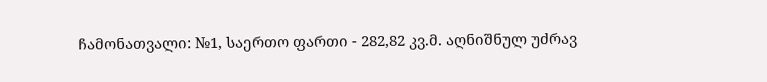ჩამონათვალი: №1, საერთო ფართი - 282,82 კვ.მ. აღნიშნულ უძრავ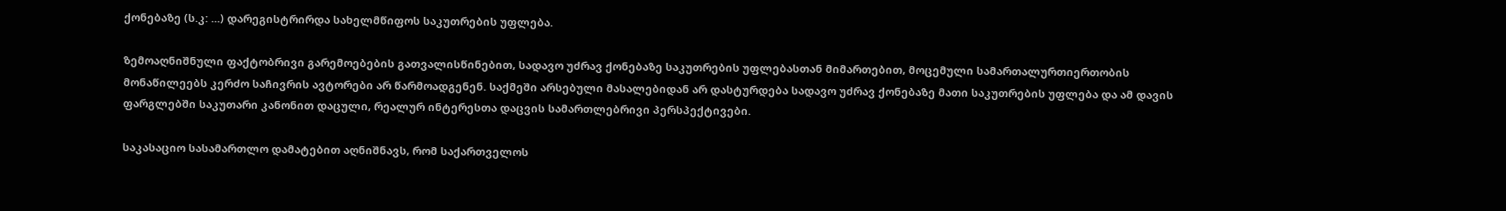ქონებაზე (ს.კ: ...) დარეგისტრირდა სახელმწიფოს საკუთრების უფლება.

ზემოაღნიშნული ფაქტობრივი გარემოებების გათვალისწინებით, სადავო უძრავ ქონებაზე საკუთრების უფლებასთან მიმართებით, მოცემული სამართალურთიერთობის მონაწილეებს კერძო საჩივრის ავტორები არ წარმოადგენენ. საქმეში არსებული მასალებიდან არ დასტურდება სადავო უძრავ ქონებაზე მათი საკუთრების უფლება და ამ დავის ფარგლებში საკუთარი კანონით დაცული, რეალურ ინტერესთა დაცვის სამართლებრივი პერსპექტივები.

საკასაციო სასამართლო დამატებით აღნიშნავს, რომ საქართველოს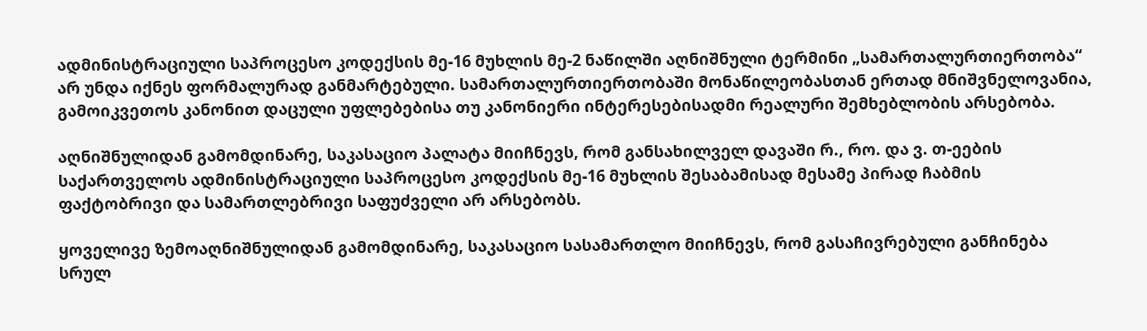ადმინისტრაციული საპროცესო კოდექსის მე-16 მუხლის მე-2 ნაწილში აღნიშნული ტერმინი „სამართალურთიერთობა“ არ უნდა იქნეს ფორმალურად განმარტებული. სამართალურთიერთობაში მონაწილეობასთან ერთად მნიშვნელოვანია, გამოიკვეთოს კანონით დაცული უფლებებისა თუ კანონიერი ინტერესებისადმი რეალური შემხებლობის არსებობა.

აღნიშნულიდან გამომდინარე, საკასაციო პალატა მიიჩნევს, რომ განსახილველ დავაში რ., რო. და ვ. თ-ეების საქართველოს ადმინისტრაციული საპროცესო კოდექსის მე-16 მუხლის შესაბამისად მესამე პირად ჩაბმის ფაქტობრივი და სამართლებრივი საფუძველი არ არსებობს.

ყოველივე ზემოაღნიშნულიდან გამომდინარე, საკასაციო სასამართლო მიიჩნევს, რომ გასაჩივრებული განჩინება სრულ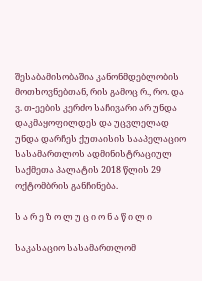შესაბამისობაშია კანონმდებლობის მოთხოვნებთან, რის გამოც რ., რო. და ვ. თ-ეების კერძო საჩივარი არ უნდა დაკმაყოფილდეს და უცვლელად უნდა დარჩეს ქუთაისის სააპელაციო სასამართლოს ადმინისტრაციულ საქმეთა პალატის 2018 წლის 29 ოქტომბრის განჩინება.

ს ა რ ე ზ ო ლ უ ც ი ო ნ ა წ ი ლ ი

საკასაციო სასამართლომ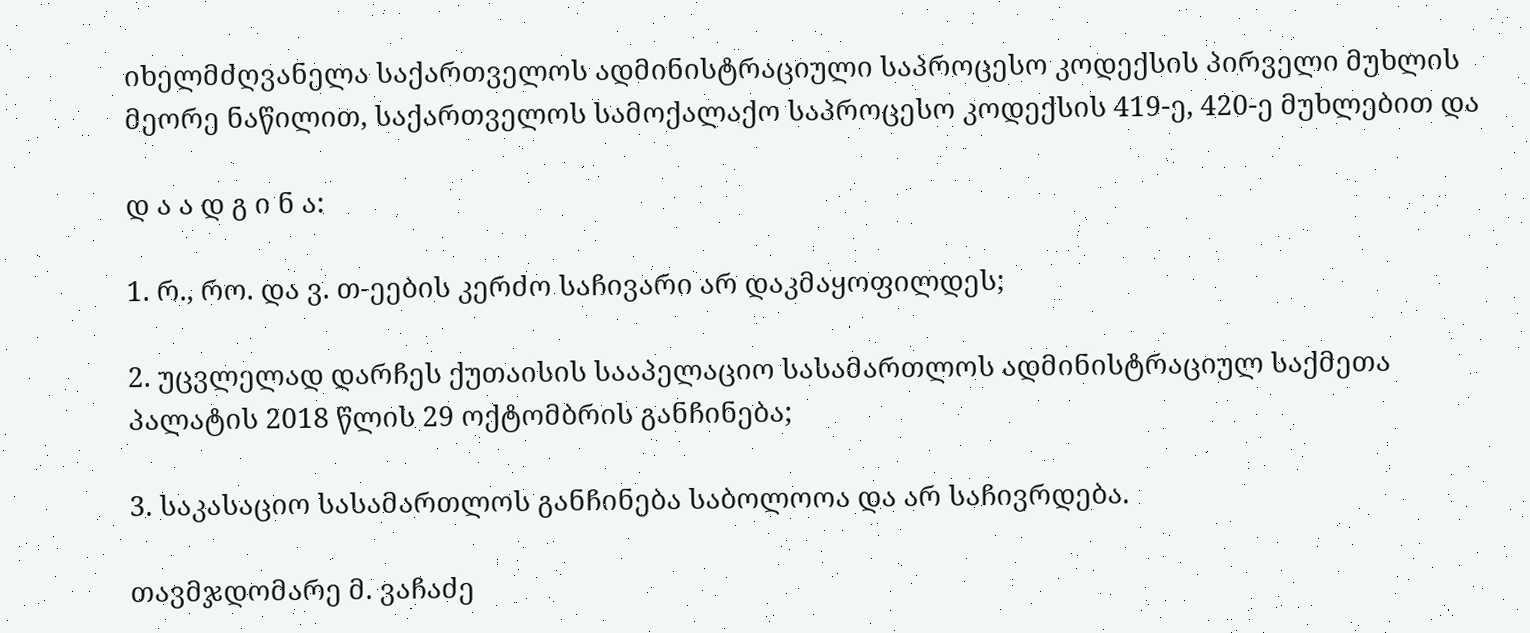იხელმძღვანელა საქართველოს ადმინისტრაციული საპროცესო კოდექსის პირველი მუხლის მეორე ნაწილით, საქართველოს სამოქალაქო საპროცესო კოდექსის 419-ე, 420-ე მუხლებით და

დ ა ა დ გ ი ნ ა:

1. რ., რო. და ვ. თ-ეების კერძო საჩივარი არ დაკმაყოფილდეს;

2. უცვლელად დარჩეს ქუთაისის სააპელაციო სასამართლოს ადმინისტრაციულ საქმეთა პალატის 2018 წლის 29 ოქტომბრის განჩინება;

3. საკასაციო სასამართლოს განჩინება საბოლოოა და არ საჩივრდება.

თავმჯდომარე მ. ვაჩაძე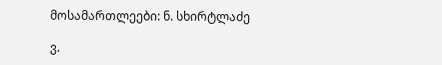მოსამართლეები: ნ. სხირტლაძე

ვ.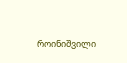როინიშვილი